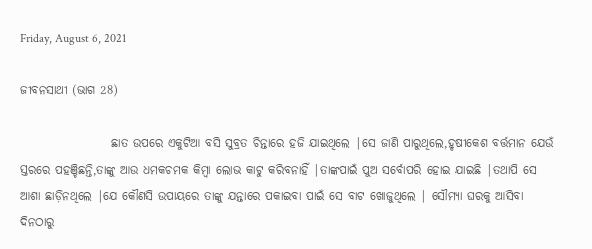Friday, August 6, 2021

ଜୀବନସାଥୀ (ଭାଗ 28)

                   ଛାତ ଉପରେ ଏକୁଟିଆ ବସି ସୁବ୍ରତ ଚିନ୍ତାରେ ହଜି ଯାଇଥିଲେ |ସେ ଜାଣି ପାରୁଥିଲେ,ହୃଷୀକେଶ ବର୍ତ୍ତମାନ ଯେଉଁ ସ୍ତରରେ ପହଞ୍ଚିଛନ୍ତି,ତାଙ୍କୁ ଆଉ ଧମକଚମକ କିମ୍ବା ଲୋଭ କାଟୁ କରିବନାହିଁ |ତାଙ୍କପାଇଁ ପୁଅ ସର୍ବୋପରି ହୋଇ ଯାଇଛି |ତଥାପି ସେ ଆଶା ଛାଡ଼ିନଥିଲେ |ଯେ କୌଣସି ଉପାୟରେ ତାଙ୍କୁ ଯନ୍ତାରେ ପକାଇବା ପାଇଁ ସେ ବାଟ ଖୋଜୁଥିଲେ | ସୌମ୍ୟା ଘରକୁ ଆସିବା ଦିନଠାରୁ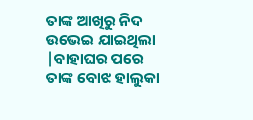ତାଙ୍କ ଆଖିରୁ ନିଦ ଉଭେଇ ଯାଇଥିଲା |ବାହାଘର ପରେ ତାଙ୍କ ବୋଝ ହାଲୁକା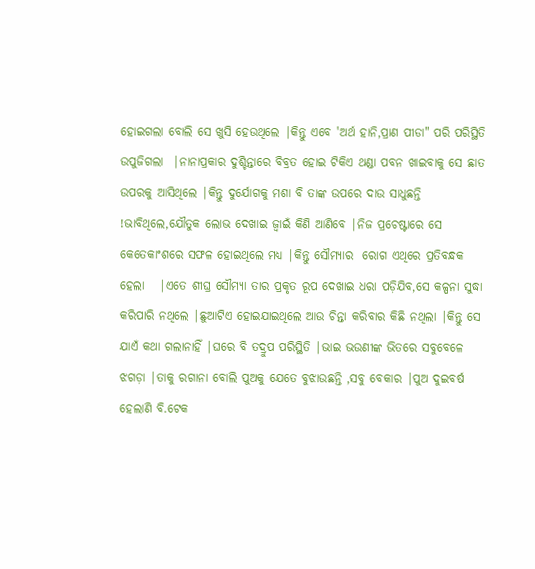ହୋଇଗଲା ବୋଲି ସେ ଖୁସି ହେଉଥିଲେ |କିନ୍ତୁ ଏବେ 'ଅର୍ଥ ହାନି,ପ୍ରାଣ ପୀଡା" ପରି ପରିସ୍ଥିତି ଉପୁଜିଗଲା  |ନାନାପ୍ରକାର ଦୁଶ୍ଚିନ୍ତାରେ ବିବ୍ରତ ହୋଇ ଟିକିଏ ଥଣ୍ଡା ପବନ ଖାଇବାକୁ ସେ ଛାତ ଉପରକୁ ଆସିଥିଲେ |କିନ୍ତୁ ଦୁର୍ଯୋଗକୁ ମଶା ବି ତାଙ୍କ ଉପରେ ଦାଉ ସାଧୁଛନ୍ତି !ଭାବିଥିଲେ,ଯୌତୁକ ଲୋଭ ଦେଖାଇ ଜ୍ୱାଇଁ କିଣି ଆଣିବେ |ନିଜ ପ୍ରଚେଷ୍ଟାରେ ସେ କେତେକାଂଶରେ ସଫଳ ହୋଇଥିଲେ ମଧ୍ୟ |କିନ୍ତୁ ସୌମ୍ୟାର  ରୋଗ ଏଥିରେ ପ୍ରତିବନ୍ଧକ ହେଲା   |ଏତେ ଶୀଘ୍ର ସୌମ୍ୟା ତାର ପ୍ରକୃତ ରୂପ ଦେଖାଇ ଧରା ପଡ଼ିଯିବ,ସେ କଳ୍ପନା ସୁଦ୍ଧା କରିପାରି ନଥିଲେ |ଛୁଆଟିଏ ହୋଇଯାଇଥିଲେ ଆଉ ଚିନ୍ତା କରିବାର କିଛି ନଥିଲା |କିନ୍ତୁ ସେ ଯାଏଁ କଥା ଗଲାନାହିଁ |ଘରେ ବି ତଦ୍ରୁପ ପରିସ୍ଥିତି |ଭାଇ ଭଉଣୀଙ୍କ ଭିତରେ ସବୁବେଳେ ଝଗଡ଼ା |ତାକୁ ରଗାନା ବୋଲି ପୁଅକୁ ଯେତେ ବୁଝାଉଛନ୍ତି ,ସବୁ ବେକାର |ପୁଅ ଦୁଇବର୍ଷ ହେଲାଣି ବି.ଟେକ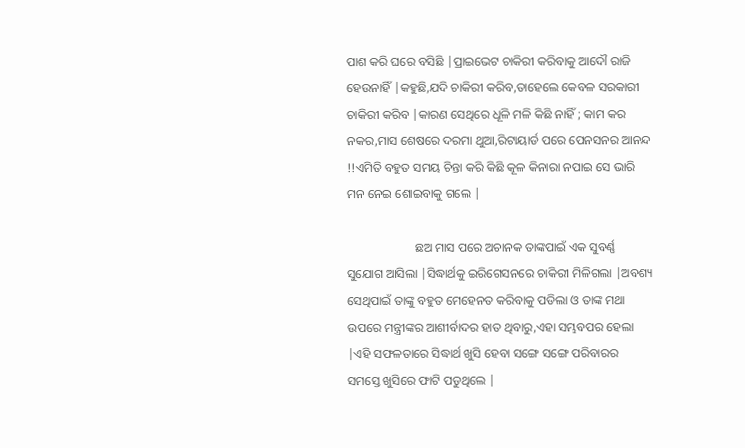ପାଶ କରି ଘରେ ବସିଛି |ପ୍ରାଇଭେଟ ଚାକିରୀ କରିବାକୁ ଆଦୌ ରାଜି ହେଉନାହିଁ |କହୁଛି,ଯଦି ଚାକିରୀ କରିବ,ତାହେଲେ କେବଳ ସରକାରୀ ଚାକିରୀ କରିବ |କାରଣ ସେଥିରେ ଧୂଳି ମଳି କିଛି ନାହିଁ ; କାମ କର ନକର,ମାସ ଶେଷରେ ଦରମା ଥୁଆ,ରିଟାୟାର୍ଡ ପରେ ପେନସନର ଆନନ୍ଦ !!ଏମିତି ବହୁତ ସମୟ ଚିନ୍ତା କରି କିଛି କୂଳ କିନାରା ନପାଇ ସେ ଭାରି ମନ ନେଇ ଶୋଇବାକୁ ଗଲେ |

                      ଛଅ ମାସ ପରେ ଅଚାନକ ତାଙ୍କପାଇଁ ଏକ ସୁବର୍ଣ୍ଣ ସୁଯୋଗ ଆସିଲା |ସିଦ୍ଧାର୍ଥକୁ ଇରିଗେସନରେ ଚାକିରୀ ମିଳିଗଲା |ଅବଶ୍ୟ ସେଥିପାଇଁ ତାଙ୍କୁ ବହୁତ ମେହେନତ କରିବାକୁ ପଡିଲା ଓ ତାଙ୍କ ମଥା ଉପରେ ମନ୍ତ୍ରୀଙ୍କର ଆଶୀର୍ବାଦର ହାତ ଥିବାରୁ,ଏହା ସମ୍ଭବପର ହେଲା  |ଏହି ସଫଳତାରେ ସିଦ୍ଧାର୍ଥ ଖୁସି ହେବା ସଙ୍ଗେ ସଙ୍ଗେ ପରିବାରର ସମସ୍ତେ ଖୁସିରେ ଫାଟି ପଡୁଥିଲେ |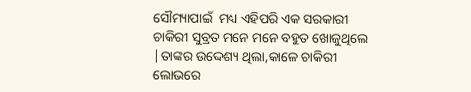ସୌମ୍ୟାପାଇଁ  ମଧ୍ୟ ଏହିପରି ଏକ ସରକାରୀ ଚାକିରୀ ସୁବ୍ରତ ମନେ ମନେ ବହୁତ ଖୋଜୁଥିଲେ |ତାଙ୍କର ଉଦ୍ଦେଶ୍ୟ ଥିଲା,କାଳେ ଚାକିରୀ ଲୋଭରେ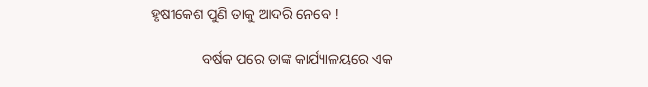ହୃଷୀକେଶ ପୁଣି ତାକୁ ଆଦରି ନେବେ !

              ବର୍ଷକ ପରେ ତାଙ୍କ କାର୍ଯ୍ୟାଳୟରେ ଏକ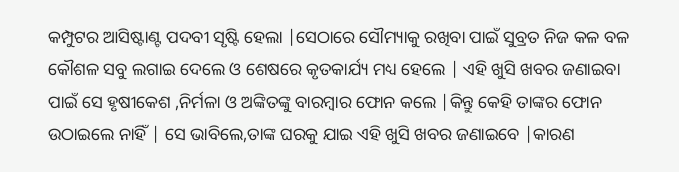କମ୍ପୁଟର ଆସିଷ୍ଟାଣ୍ଟ ପଦବୀ ସୃଷ୍ଟି ହେଲା |ସେଠାରେ ସୌମ୍ୟାକୁ ରଖିବା ପାଇଁ ସୁବ୍ରତ ନିଜ କଳ ବଳ କୌଶଳ ସବୁ ଲଗାଇ ଦେଲେ ଓ ଶେଷରେ କୃତକାର୍ଯ୍ୟ ମଧ୍ୟ ହେଲେ | ଏହି ଖୁସି ଖବର ଜଣାଇବା ପାଇଁ ସେ ହୃଷୀକେଶ ,ନିର୍ମଳା ଓ ଅଙ୍କିତଙ୍କୁ ବାରମ୍ବାର ଫୋନ କଲେ |କିନ୍ତୁ କେହି ତାଙ୍କର ଫୋନ ଉଠାଇଲେ ନାହିଁ | ସେ ଭାବିଲେ,ତାଙ୍କ ଘରକୁ ଯାଇ ଏହି ଖୁସି ଖବର ଜଣାଇବେ |କାରଣ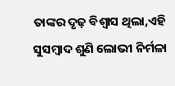ତାଙ୍କର ଦୃଢ଼ ବିଶ୍ୱାସ ଥିଲା,ଏହି ସୁସମ୍ବାଦ ଶୁଣି ଲୋଭୀ ନିର୍ମଳା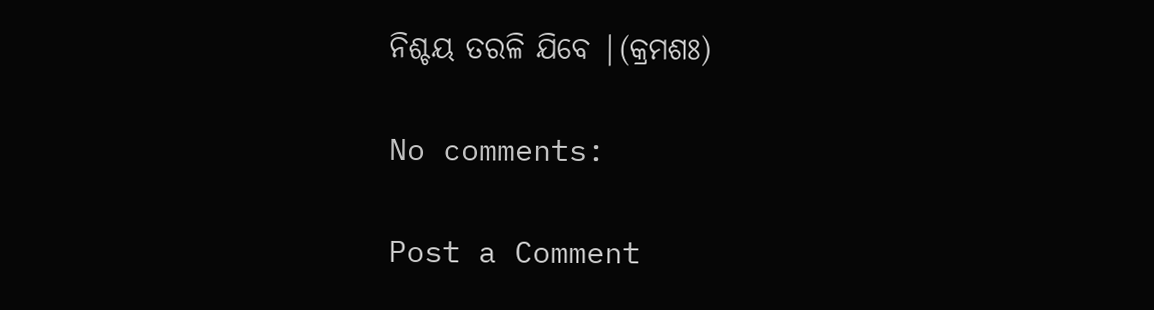ନିଶ୍ଚୟ ତରଳି ଯିବେ |(କ୍ରମଶଃ)

No comments:

Post a Comment